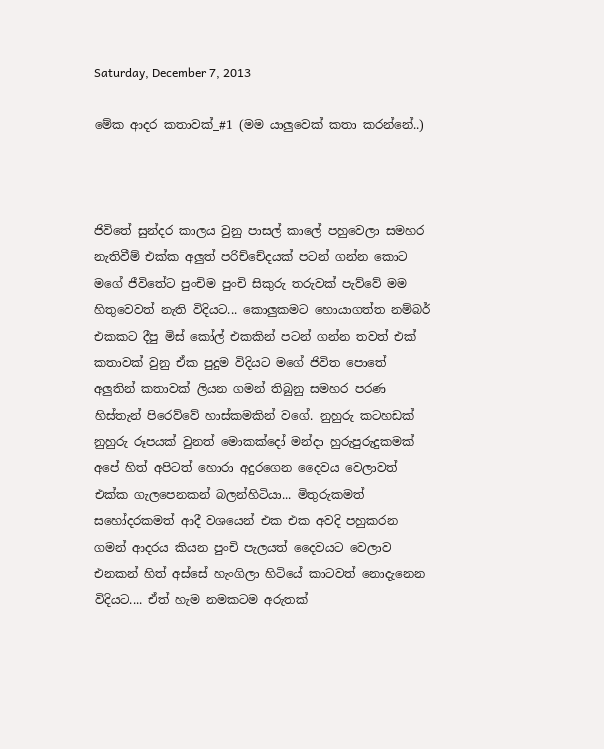Saturday, December 7, 2013

මේක ආදර කතාවක්_#1 (මම යාලුවෙක් කතා කරන්නේ..)



ජිවිතේ සුන්දර කාලය වුනු පාසල් කාලේ පහුවෙලා සමහර නැතිවීම් එක්ක අලුත් පරිච්චේදයක් පටන් ගන්න කොට මගේ ජීවිතේට පුංචිම පුංචි සිකුරු තරුවක් පැව්වේ මම හිතුවෙවත් නැති විදියට... කොලුකමට හොයාගත්ත නම්බර් එකකට දීපු මිස් කෝල් එකකින් පටන් ගන්න තවත් එක් කතාවක් වුනු ඒක පුදුම විදියට මගේ ජිවිත පොතේ අලුතින් කතාවක් ලියන ගමන් තිබුනු සමහර පරණ හිස්තැන් පිරෙව්වේ හාස්කමකින් වගේ. නුහුරු කටහඩක් නුහුරු රූපයක් වුනත් මොකක්දෝ මන්දා හුරුපුරුදුකමක් අපේ හිත් අපිටත් හොරා අදුරගෙන දෛවය වෙලාවත් එක්ක ගැලපෙනකන් බලන්හිටියා... මිතුරුකමත් සහෝදරකමත් ආදී වශයෙන් එක එක අවදි පහුකරන ගමන් ආදරය කියන පුංචි පැලයත් දෛවයට වෙලාව එනකන් හිත් අස්සේ හැංගිලා හිටියේ කාටවත් නොදැනෙන විදියට.... ඒත් හැම නමකටම අරුතක්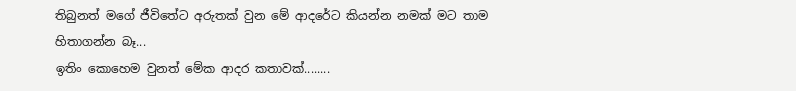තිබුනත් මගේ ජීවිතේට අරුතක් වුන මේ ආදරේට කියන්න නමක් මට තාම හිතාගන්න බෑ...
ඉතිං කොහෙම වුනත් මේක ආදර කතාවක්........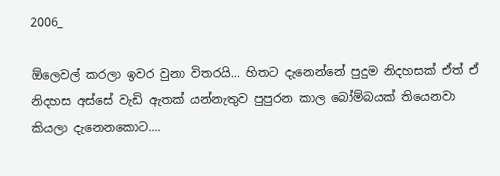2006_

ඕලෙවල් කරලා ඉවර වුනා විතරයි... හිතට දැනෙන්නේ පුදුම නිදහසක් ඒත් ඒ නිදහස අස්සේ වැඩි ඇතක් යන්නැතුව පුපුරන කාල බෝම්බයක් තියෙනවා කියලා දැනෙනකොට....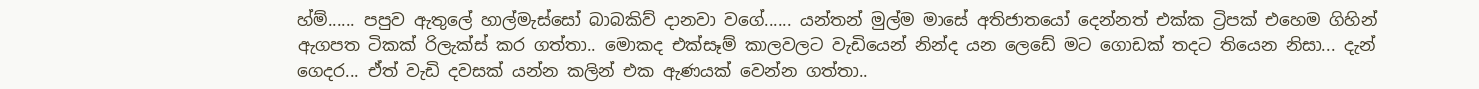හ්ම්...... පපුව ඇතුලේ හාල්මැස්සෝ බාබකිව් දානවා වගේ...... යන්තන් මුල්ම මාසේ අතිජාතයෝ දෙන්නත් එක්ක ට්‍රිපක් එහෙම ගිහින් ඇගපත ටිකක් රිලැක්ස් කර ගත්තා.. මොකද එක්සෑම් කාලවලට වැඩියෙන් නින්ද යන ලෙඩේ මට ගොඩක් තදට තියෙන නිසා... දැන් ගෙදර... ඒත් වැඩි දවසක් යන්න කලින් එක ඇණයක් වෙන්න ගත්තා..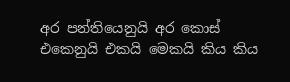අර පන්තියෙනුයි අර කොස් එකෙනුයි එකයි මෙකයි කිය කිය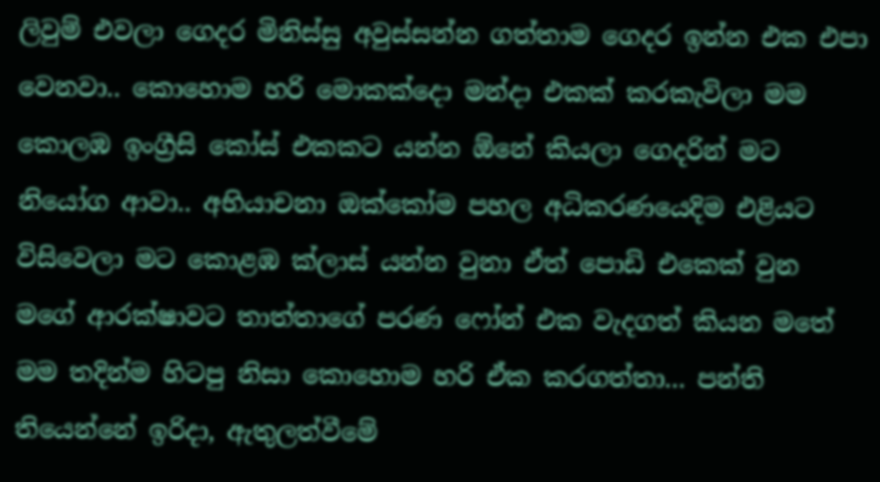ලිවුම් එවලා ගෙදර මිනිස්සු අවුස්සන්න ගත්තාම ගෙදර ඉන්න එක එපා වෙනවා.. කොහොම හරි මොකක්දො මන්දා එකක් කරකැවිලා මම කොලඹ ඉංග්‍රීසි කෝස් එකකට යන්න ඕනේ කියලා ගෙදරින් මට නියෝග ආවා.. අභියාචනා ඔක්කෝම පහල අධිකරණයෙදිම එළියට විසිවෙලා මට කොළඹ ක්ලාස් යන්න වුනා ඒත් පොඩි එකෙක් වුන මගේ ආරක්ෂාවට තාත්තාගේ පරණ ෆෝන් එක වැදගත් කියන මතේ මම තදින්ම හිටපු නිසා කොහොම හරි ඒක කරගත්තා... පන්ති තියෙන්නේ ඉරිදා, ඇතුලත්වීමේ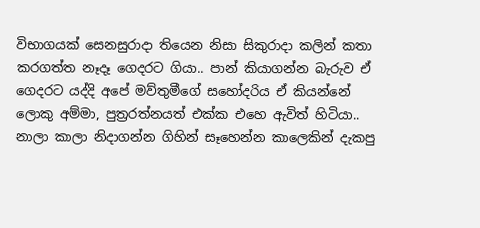විභාගයක් සෙනසුරාදා තියෙන නිසා සිකුරාදා කලින් කතා කරගත්ත නෑදෑ ගෙදරට ගියා.. පාන් කියාගන්න බැරුව ඒ ගෙදරට යද්දි අපේ මව්තුමීගේ සහෝදරිය ඒ කියන්නේ ලොකු අම්මා, පුත්‍රරත්නයත් එක්ක එහෙ ඇවිත් හිටියා.. නාලා කාලා නිදාගන්න ගිහින් සෑහෙන්න කාලෙකින් දැකපු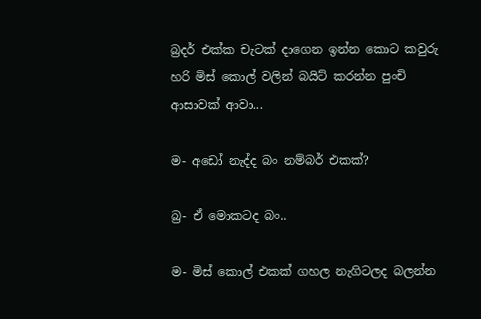බ්‍රදර් එක්ක චැටක් දාගෙන ඉන්න කොට කවුරු හරි මිස් කොල් වලින් බයිට් කරන්න පුංචි ආසාවක් ආවා...

ම- අඩෝ නැද්ද බං නම්බර් එකක්?

බ්‍ර- ඒ මොකටද බං..

ම- මිස් කොල් එකක් ගහල නැගිටලද බලන්න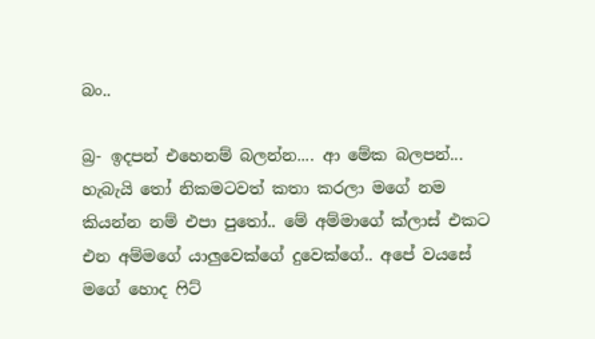බං..

බ්‍ර- ඉදපන් එහෙනම් බලන්න.... ආ මේක බලපන්... හැබැයි තෝ නිකමටවත් කතා කරලා මගේ නම කියන්න නම් එපා පුතෝ.. මේ අම්මාගේ ක්ලාස් එකට එන අම්මගේ යාලුවෙක්ගේ දුවෙක්ගේ.. අපේ වයසේ මගේ හොද ෆිට්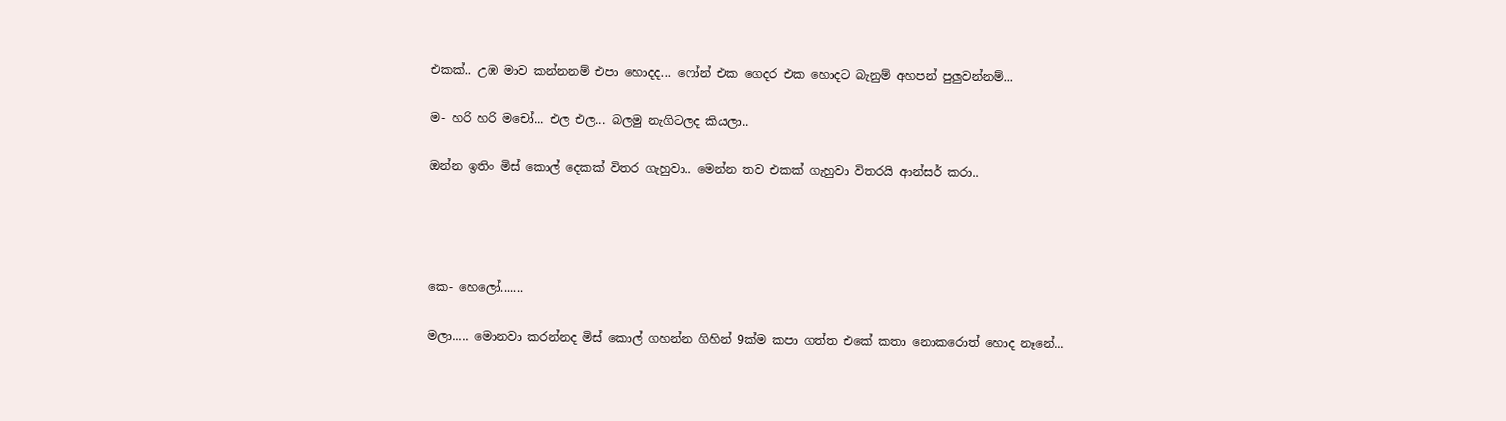එකක්.. උඹ මාව කන්නනම් එපා හොදද... ෆෝන් එක ගෙදර එක හොදට බැනුම් අහපන් පුලුවන්නම්...

ම- හරි හරි මචෝ... එල එල... බලමු නැගිටලද කියලා..

ඔන්න ඉතිං මිස් කොල් දෙකක් විතර ගැහුවා.. මෙන්න තව එකක් ගැහුවා විතරයි ආන්සර් කරා..




කෙ- හෙලෝ.......

මලා..... මොනවා කරන්නද මිස් කොල් ගහන්න ගිහින් 9ක්ම කපා ගත්ත එකේ කතා නොකරොත් හොද නෑනේ...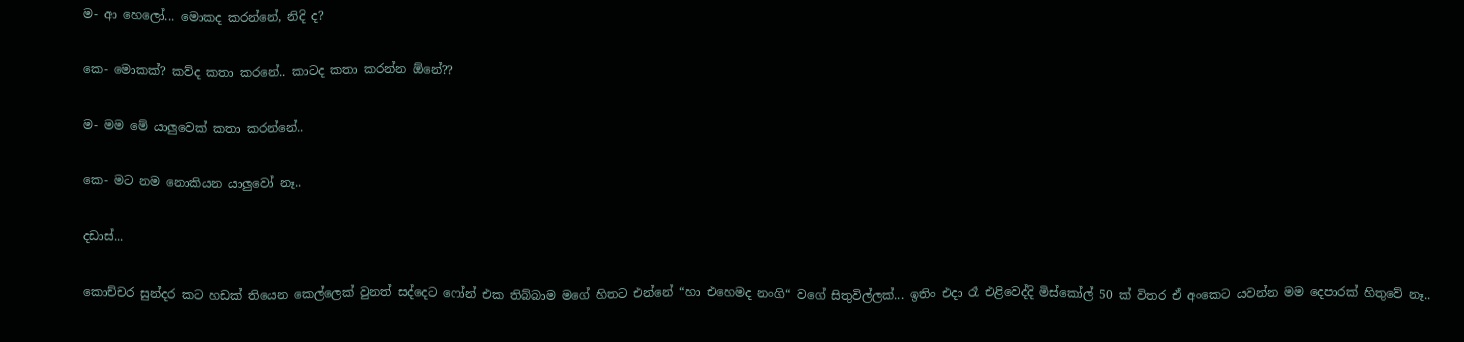ම- ආ හෙලෝ... මොකද කරන්නේ, නිදි ද?

කෙ- මොකක්? කව්ද කතා කරනේ.. කාටද කතා කරන්න ඕනේ??

ම- මම මේ යාලුවෙක් කතා කරන්නේ..

කෙ- මට නම නොකියන යාලුවෝ නෑ..

දඩාස්...

කොච්චර සුන්දර කට හඩක් තියෙන කෙල්ලෙක් වුනත් සද්දෙට ෆෝන් එක තිබ්බාම මගේ හිතට එන්නේ “හා එහෙමද නංගි“ වගේ සිතුවිල්ලක්... ඉතිං එදා රෑ එළිවෙද්දි මිස්කෝල් 50 ක් විතර ඒ අංකෙට යවන්න මම දෙපාරක් හිතුවේ නෑ..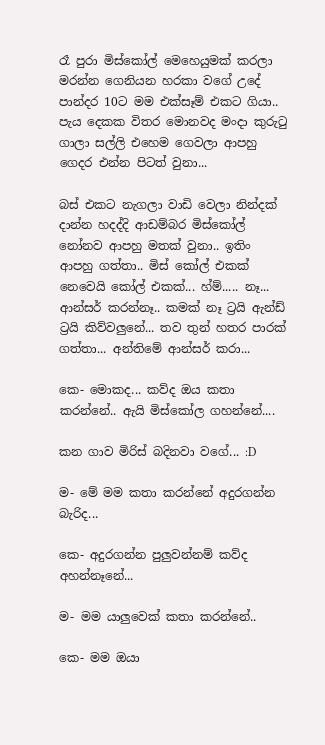රෑ පුරා මිස්කෝල් මෙහෙයුමක් කරලා මරන්න ගෙනියන හරකා වගේ උදේ පාන්දර 10ට මම එක්සෑම් එකට ගියා.. පැය දෙකක විතර මොනවද මංදා කුරුටු ගාලා සල්ලි එහෙම ගෙවලා ආපහු ගෙදර එන්න පිටත් වුනා...

බස් එකට නැගලා වාඩි වෙලා නින්දක් දාන්න හදද්දි ආඩම්බර මිස්කෝල් නෝනව ආපහු මතක් වුනා.. ඉතිං ආපහු ගත්තා.. මිස් කෝල් එකක් නෙවෙයි කෝල් එකක්... හ්ම්..... නෑ... ආන්සර් කරන්නෑ.. කමක් නෑ ට්‍රයි ඇන්ඩ් ට්‍රයි කිව්වලුනේ... තව තුන් හතර පාරක් ගත්තා... අන්තිමේ ආන්සර් කරා...

කෙ- මොකද... කව්ද ඔය කතා කරන්නේ.. ඇයි මිස්කෝල ගහන්නේ....

කන ගාව මිරිස් බදිනවා වගේ... :D

ම- මේ මම කතා කරන්නේ අදුරගන්න බැරිද...

කෙ- අදුරගන්න පුලුවන්නම් කව්ද අහන්නෑනේ...

ම- මම යාලුවෙක් කතා කරන්නේ..

කෙ- මම ඔයා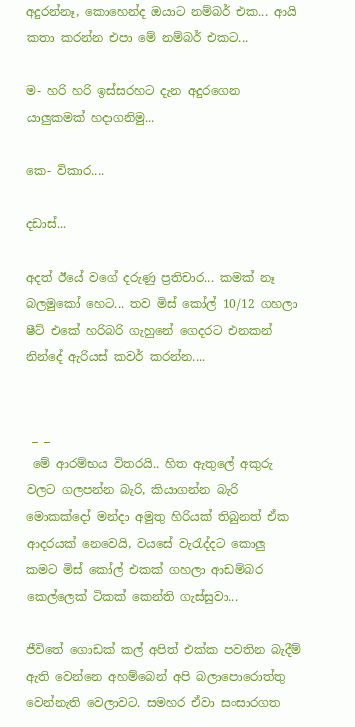අදුරන්නෑ, කොහෙන්ද ඔයාට නම්බර් එක... ආයි කතා කරන්න එපා මේ නම්බර් එකට...

ම- හරි හරි ඉස්සරහට දැන අදුරගෙන යාලුකමක් හදාගනිමු...

කෙ- විකාර....

දඩාස්...

අදත් ඊයේ වගේ දරුණු ප්‍රතිචාර... කමක් නෑ බලමුකෝ හෙට... තව මිස් කෝල් 10/12 ගහලා ෂීට් එකේ හරිබරි ගැහුනේ ගෙදරට එනකන් නින්දේ ඇරියස් කවර් කරන්න....


 _ _
 මේ ආරම්භය විතරයි.. හිත ඇතුලේ අකුරු වලට ගලපන්න බැරි, කියාගන්න බැරි මොකක්දෝ මන්දා අමුතු හිරියක් තිබුනත් ඒක ආදරයක් නෙවෙයි, වයසේ වැරැද්දට කොලු කමට මිස් කෝල් එකක් ගහලා ආඩම්බර කෙල්ලෙක් ටිකක් කෙන්ති ගැස්සුවා...

ජීවිතේ ගොඩක් කල් අපිත් එක්ක පවතින බැදීම් ඇති වෙන්නෙ අහම්බෙන් අපි බලාපොරොත්තු වෙන්නැති වෙලාවට. සමහර ඒවා සංසාරගත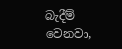බැදීම් වෙනවා,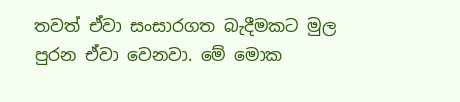තවත් ඒවා සංසාරගත බැදීමකට මුල පුරන ඒවා වෙනවා. මේ මොක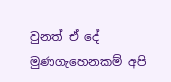වුනත් ඒ දේ මුණගැහෙනකම් අපි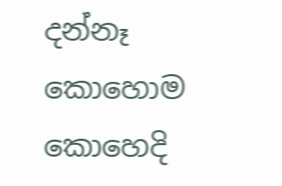දන්නෑ කොහොම කොහෙදි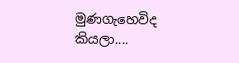මුණගැහෙවිද කියලා....